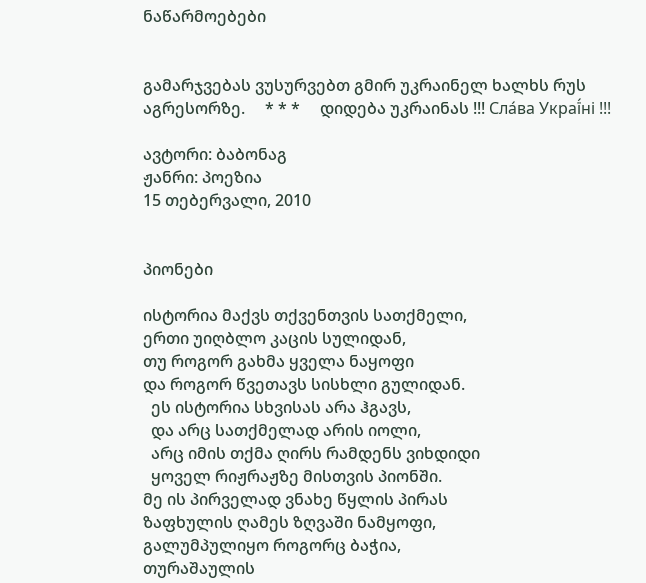ნაწარმოებები


გამარჯვებას ვუსურვებთ გმირ უკრაინელ ხალხს რუს აგრესორზე.     * * *     დიდება უკრაინას !!! Сла́ва Украї́ні !!!

ავტორი: ბაბონაგ
ჟანრი: პოეზია
15 თებერვალი, 2010


პიონები

ისტორია მაქვს თქვენთვის სათქმელი,
ერთი უიღბლო კაცის სულიდან,
თუ როგორ გახმა ყველა ნაყოფი
და როგორ წვეთავს სისხლი გულიდან.
  ეს ისტორია სხვისას არა ჰგავს,
  და არც სათქმელად არის იოლი,
  არც იმის თქმა ღირს რამდენს ვიხდიდი
  ყოველ რიჟრაჟზე მისთვის პიონში.
მე ის პირველად ვნახე წყლის პირას
ზაფხულის ღამეს ზღვაში ნამყოფი,
გალუმპულიყო როგორც ბაჭია,
თურაშაულის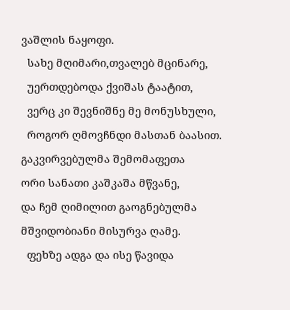ვაშლის ნაყოფი.
  სახე მღიმარი,თვალებ მცინარე,
  უერთდებოდა ქვიშას ტაატით,
  ვერც კი შევნიშნე მე მონუსხული,
  როგორ ღმოვჩნდი მასთან ბაასით.
გაკვირვებულმა შემომაფეთა
ორი სანათი კაშკაშა მწვანე,
და ჩემ ღიმილით გაოგნებულმა
მშვიდობიანი მისურვა ღამე.
  ფეხზე ადგა და ისე წავიდა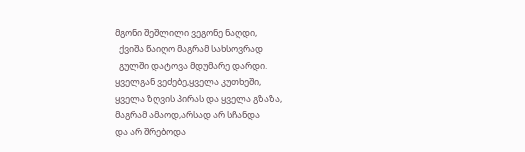მგონი შეშლილი ვეგონე ნაღდი,
  ქვიშა წაიღო მაგრამ სახსოვრად
  გულში დატოვა მდუმარე დარდი.
ყველგან ვეძებე,ყველა კუთხეში,
ყველა ზღვის პირას და ყველა გზაზა,
მაგრამ ამაოდ,არსად არ სჩანდა
და არ შრებოდა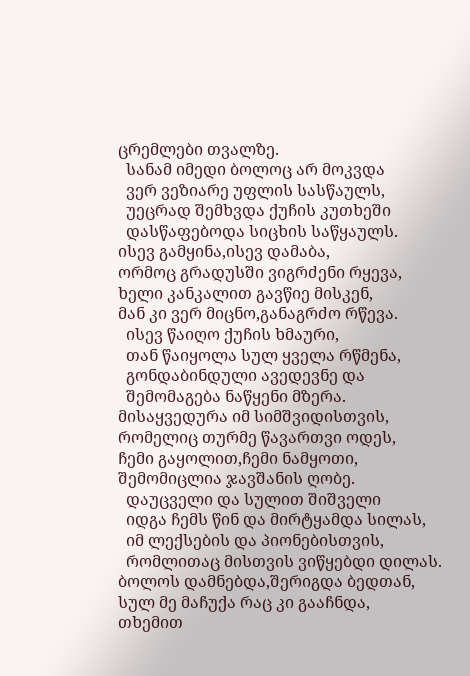ცრემლები თვალზე.
  სანამ იმედი ბოლოც არ მოკვდა
  ვერ ვეზიარე უფლის სასწაულს,
  უეცრად შემხვდა ქუჩის კუთხეში
  დასწაფებოდა სიცხის საწყაულს.
ისევ გამყინა,ისევ დამაბა,
ორმოც გრადუსში ვიგრძენი რყევა,
ხელი კანკალით გავწიე მისკენ,
მან კი ვერ მიცნო,განაგრძო რწევა.
  ისევ წაიღო ქუჩის ხმაური,
  თან წაიყოლა სულ ყველა რწმენა,
  გონდაბინდული ავედევნე და
  შემომაგება ნაწყენი მზერა.
მისაყვედურა იმ სიმშვიდისთვის,
რომელიც თურმე წავართვი ოდეს,
ჩემი გაყოლით,ჩემი ნამყოთი,
შემომიცლია ჯავშანის ღობე.
  დაუცველი და სულით შიშველი
  იდგა ჩემს წინ და მირტყამდა სილას,
  იმ ლექსების და პიონებისთვის,
  რომლითაც მისთვის ვიწყებდი დილას.
ბოლოს დამნებდა,შერიგდა ბედთან,
სულ მე მაჩუქა რაც კი გააჩნდა,
თხემით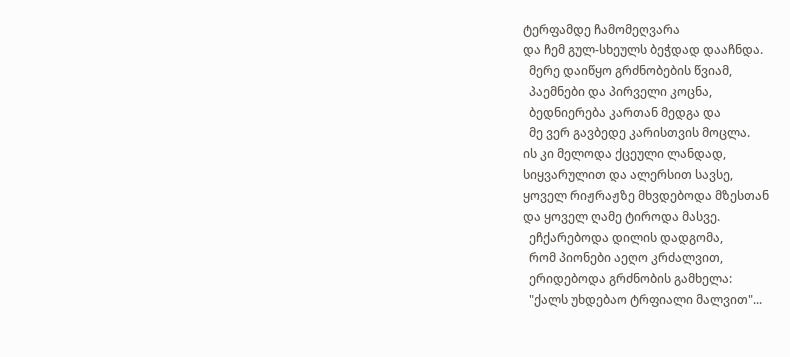ტერფამდე ჩამომეღვარა
და ჩემ გულ-სხეულს ბეჭდად დააჩნდა.
  მერე დაიწყო გრძნობების წვიამ,
  პაემნები და პირველი კოცნა,
  ბედნიერება კართან მედგა და
  მე ვერ გავბედე კარისთვის მოცლა.
ის კი მელოდა ქცეული ლანდად,
სიყვარულით და ალერსით სავსე,
ყოველ რიჟრაჟზე მხვდებოდა მზესთან
და ყოველ ღამე ტიროდა მასვე.
  ეჩქარებოდა დილის დადგომა,
  რომ პიონები აეღო კრძალვით,
  ერიდებოდა გრძნობის გამხელა:
  "ქალს უხდებაო ტრფიალი მალვით"...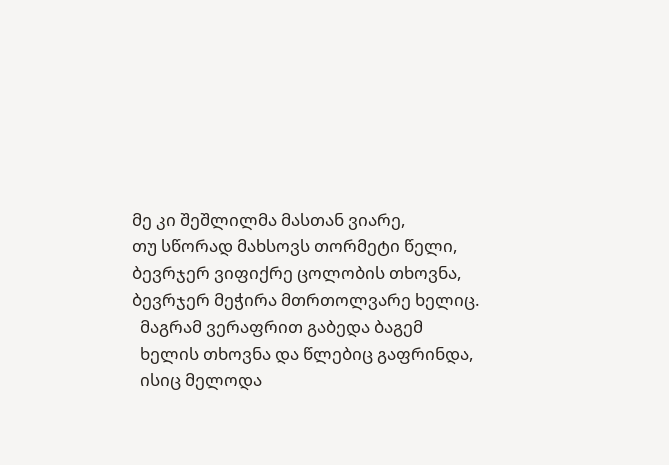მე კი შეშლილმა მასთან ვიარე,
თუ სწორად მახსოვს თორმეტი წელი,
ბევრჯერ ვიფიქრე ცოლობის თხოვნა,
ბევრჯერ მეჭირა მთრთოლვარე ხელიც.
  მაგრამ ვერაფრით გაბედა ბაგემ
  ხელის თხოვნა და წლებიც გაფრინდა,
  ისიც მელოდა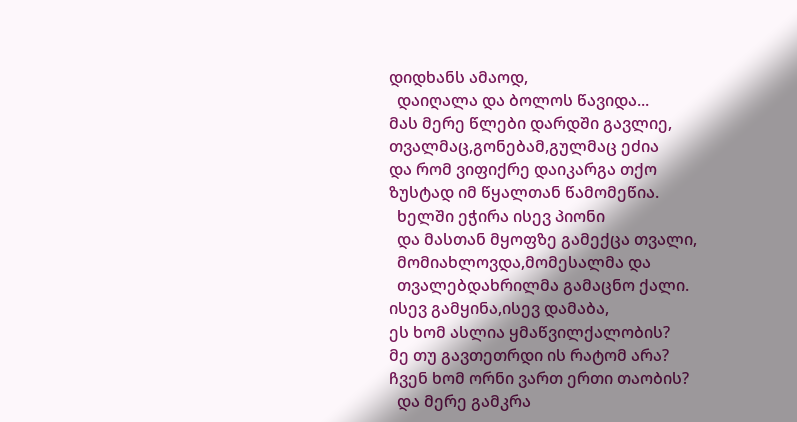დიდხანს ამაოდ,
  დაიღალა და ბოლოს წავიდა...
მას მერე წლები დარდში გავლიე,
თვალმაც,გონებამ,გულმაც ეძია
და რომ ვიფიქრე დაიკარგა თქო
ზუსტად იმ წყალთან წამომეწია.
  ხელში ეჭირა ისევ პიონი
  და მასთან მყოფზე გამექცა თვალი,
  მომიახლოვდა,მომესალმა და
  თვალებდახრილმა გამაცნო ქალი.
ისევ გამყინა,ისევ დამაბა,
ეს ხომ ასლია ყმაწვილქალობის?
მე თუ გავთეთრდი ის რატომ არა?
ჩვენ ხომ ორნი ვართ ერთი თაობის?
  და მერე გამკრა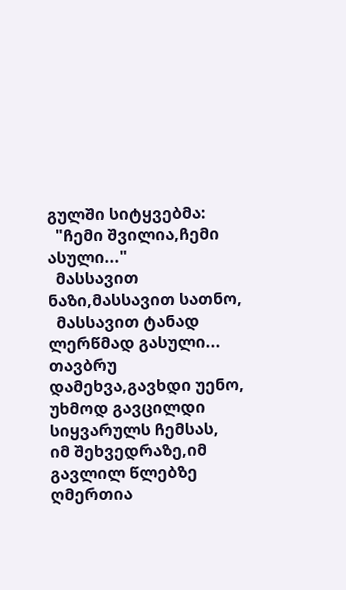გულში სიტყვებმა:
  "ჩემი შვილია,ჩემი ასული..."
  მასსავით ნაზი,მასსავით სათნო,
  მასსავით ტანად ლერწმად გასული...
თავბრუ დამეხვა,გავხდი უენო,
უხმოდ გავცილდი სიყვარულს ჩემსას,
იმ შეხვედრაზე,იმ გავლილ წლებზე
ღმერთია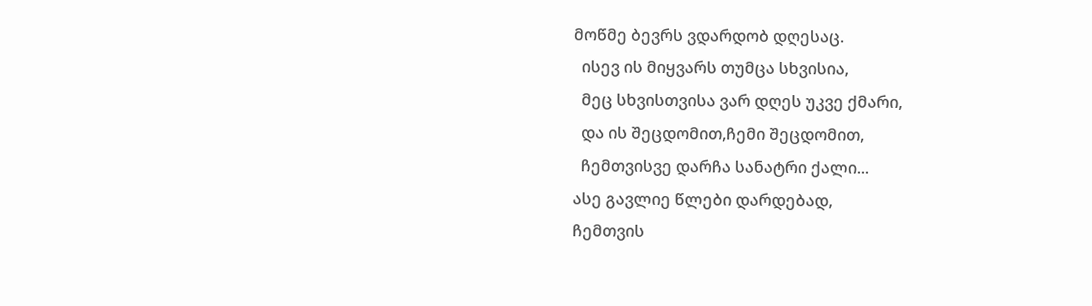მოწმე ბევრს ვდარდობ დღესაც.
  ისევ ის მიყვარს თუმცა სხვისია,
  მეც სხვისთვისა ვარ დღეს უკვე ქმარი,
  და ის შეცდომით,ჩემი შეცდომით,
  ჩემთვისვე დარჩა სანატრი ქალი...
ასე გავლიე წლები დარდებად,
ჩემთვის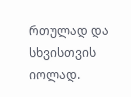რთულად და სხვისთვის იოლად.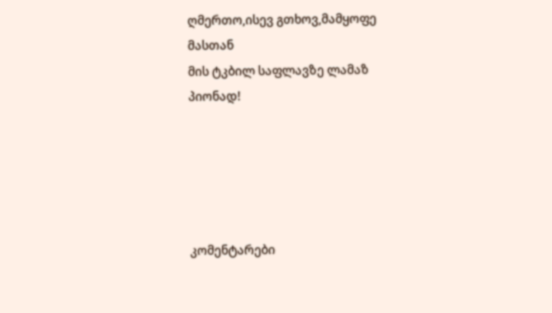ღმერთო,ისევ გთხოვ,მამყოფე მასთან
მის ტკბილ საფლავზე ლამაზ პიონად!





კომენტარები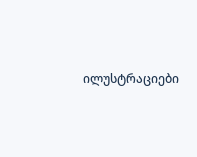ილუსტრაციები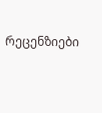რეცენზიები